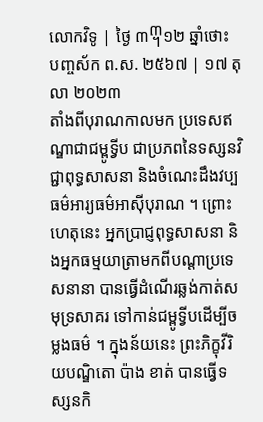លោកវិទូ | ថ្ងៃ ៣᧣១២ ឆ្នាំថោះ បញ្ចស័ក ព.ស. ២៥៦៧ | ១៧ តុលា ២០២៣
តាំងពីបុរាណកាលមក ប្រទេសឥណ្ឌាជាជម្ពូទ្វីប ជាប្រភពនៃទស្សនវិជ្ជាពុទ្ធសាសនា និងចំណេះដឹងវប្បធម៌អារ្យធម៌អាស៊ីបុរាណ ។ ព្រោះហេតុនេះ អ្នកប្រាជ្ញពុទ្ធសាសនា និងអ្នកធម្មយាត្រាមកពីបណ្ដាប្រទេសនានា បានធ្វើដំណើរឆ្លង់កាត់សមុទ្រសាគរ ទៅកាន់ជម្ពូទ្វីបដើម្បីចម្លងធម៌ ។ ក្នុងន័យនេះ ព្រះភិក្ខុវីរិយបណ្ឌិតោ ប៉ាង ខាត់ បានធ្វើទស្សនកិ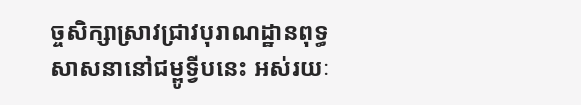ច្ចសិក្សាស្រាវជ្រាវបុរាណដ្ឋានពុទ្ធសាសនានៅជម្ពូទ្វីបនេះ អស់រយៈ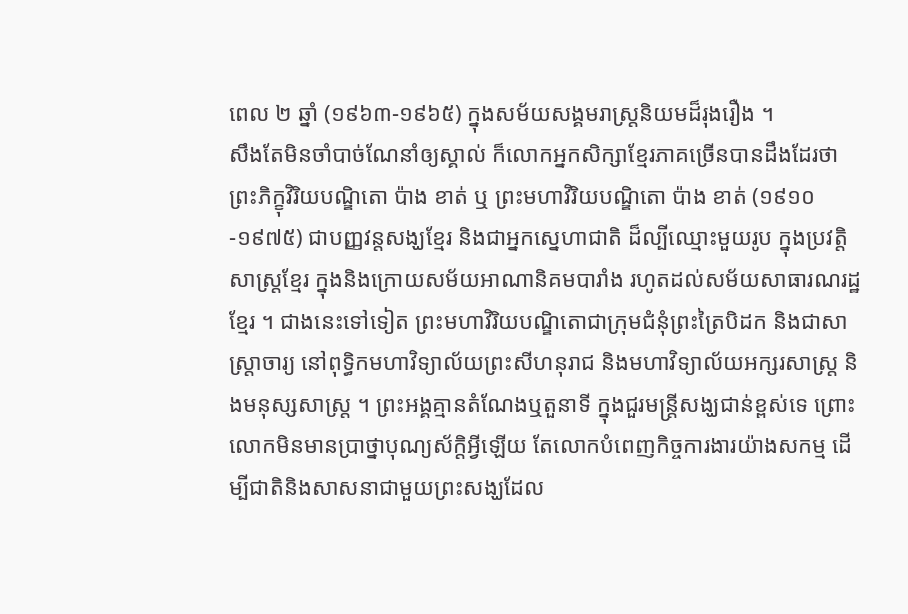ពេល ២ ឆ្នាំ (១៩៦៣-១៩៦៥) ក្នុងសម័យសង្គមរាស្ត្រនិយមដ៏រុងរឿង ។
សឹងតែមិនចាំបាច់ណែនាំឲ្យស្គាល់ ក៏លោកអ្នកសិក្សាខ្មែរភាគច្រើនបានដឹងដែរថា ព្រះភិក្ខុវិរិយបណ្ឌិតោ ប៉ាង ខាត់ ឬ ព្រះមហាវិរិយបណ្ឌិតោ ប៉ាង ខាត់ (១៩១០-១៩៧៥) ជាបញ្ញវន្តសង្ឃខ្មែរ និងជាអ្នកស្នេហាជាតិ ដ៏ល្បីឈ្មោះមួយរូប ក្នុងប្រវត្តិសាស្ត្រខ្មែរ ក្នុងនិងក្រោយសម័យអាណានិគមបារាំង រហូតដល់សម័យសាធារណរដ្ឋខ្មែរ ។ ជាងនេះទៅទៀត ព្រះមហាវិរិយបណ្ឌិតោជាក្រុមជំនុំព្រះត្រៃបិដក និងជាសាស្ត្រាចារ្យ នៅពុទ្ធិកមហាវិទ្យាល័យព្រះសីហនុរាជ និងមហាវិទ្យាល័យអក្សរសាស្ត្រ និងមនុស្សសាស្ត្រ ។ ព្រះអង្គគ្មានតំណែងឬតួនាទី ក្នុងជួរមន្ត្រីសង្ឃជាន់ខ្ពស់ទេ ព្រោះលោកមិនមានប្រាថ្នាបុណ្យស័ក្តិអ្វីឡើយ តែលោកបំពេញកិច្ចការងារយ៉ាងសកម្ម ដើម្បីជាតិនិងសាសនាជាមួយព្រះសង្ឃដែល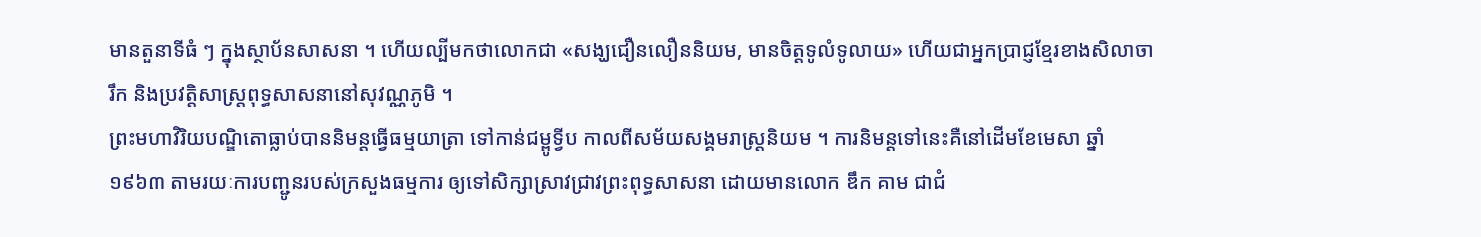មានតួនាទីធំ ៗ ក្នុងស្ថាប័នសាសនា ។ ហើយល្បីមកថាលោកជា «សង្ឃជឿនលឿននិយម, មានចិត្តទូលំទូលាយ» ហើយជាអ្នកប្រាជ្ញខ្មែរខាងសិលាចារឹក និងប្រវត្តិសាស្ត្រពុទ្ធសាសនានៅសុវណ្ណភូមិ ។
ព្រះមហាវិរិយបណ្ឌិតោធ្លាប់បាននិមន្តធ្វើធម្មយាត្រា ទៅកាន់ជម្ពូទ្វីប កាលពីសម័យសង្គមរាស្ត្រនិយម ។ ការនិមន្តទៅនេះគឺនៅដើមខែមេសា ឆ្នាំ ១៩៦៣ តាមរយៈការបញ្ជូនរបស់ក្រសួងធម្មការ ឲ្យទៅសិក្សាស្រាវជ្រាវព្រះពុទ្ធសាសនា ដោយមានលោក ឌឹក គាម ជាជំ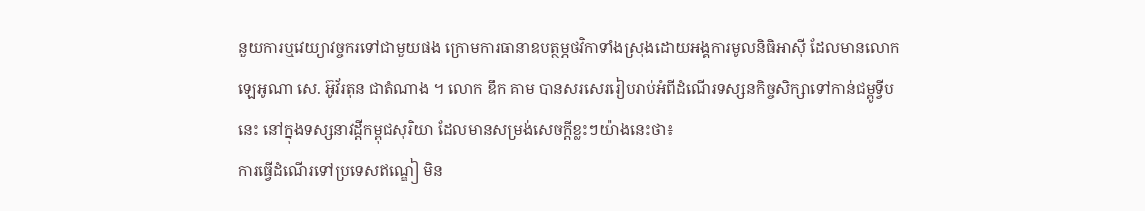នួយការឬវេយ្យាវច្ចករទៅជាមួយផង ក្រោមការធានាឧបត្ថម្ភថវិកាទាំងស្រុងដោយអង្គការមូលនិធិអាស៊ី ដែលមានលោក ឡេអូណា សេ. អ៊ូវ័រតុន ជាតំណាង ។ លោក ឌឹក គាម បានសរសេររៀបរាប់អំពីដំណើរទស្សនកិច្ចសិក្សាទៅកាន់ជម្ពូទ្វីបនេះ នៅក្នុងទស្សនាវដ្ដីកម្ពុជសុរិយា ដែលមានសម្រង់សេចក្តីខ្លះៗយ៉ាងនេះថា៖
ការធ្វើដំណើរទៅប្រទេសឥណ្ឌៀ មិន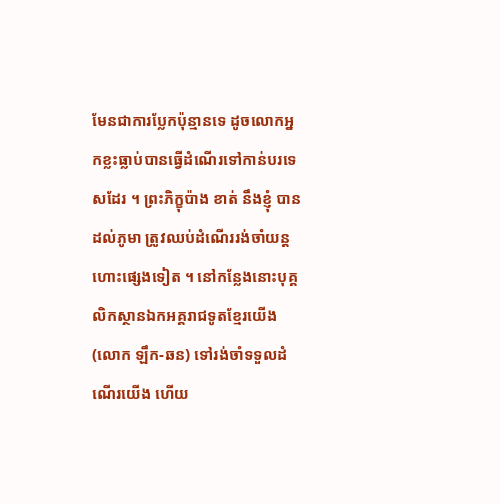មែនជាការប្លែកប៉ុន្មានទេ ដូចលោកអ្នកខ្លះធ្លាប់បានធ្វើដំណើរទៅកាន់បរទេសដែរ ។ ព្រះភិក្ខុប៉ាង ខាត់ នឹងខ្ញុំ បានដល់ភូមា ត្រូវឈប់ដំណើររង់ចាំយន្តហោះផ្សេងទៀត ។ នៅកន្លែងនោះបុគ្គលិកស្ថានឯកអគ្គរាជទូតខ្មែរយើង (លោក ឡឹក-ឆន) ទៅរង់ចាំទទួលដំណើរយើង ហើយ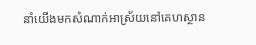នាំយើងមកសំណាក់អាស្រ័យនៅគេហស្ថាន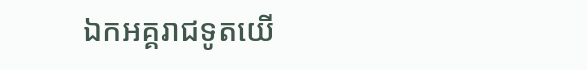ឯកអគ្គរាជទូតយើ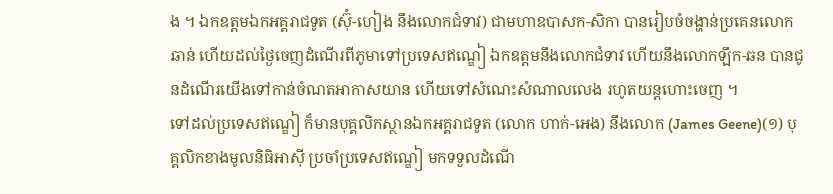ង ។ ឯកឧត្តមឯកអគ្គរាជទូត (ស៊ុំ-ហៀង នឹងលោកជំទាវ) ជាមហាឧបាសក-សិកា បានរៀបចំចង្ហាន់ប្រគេនលោកឆាន់ ហើយដល់ថ្ងៃចេញដំណើរពីភូមាទៅប្រទេសឥណ្ឌៀ ឯកឧត្តមនឹងលោកជំទាវ ហើយនឹងលោកឡឹក-ឆន បានជូនដំណើរយើងទៅកាន់ចំណតអាកាសយាន ហើយទៅសំណេះសំណាលលេង រហូតយន្តហោះចេញ ។
ទៅដល់ប្រទេសឥណ្ឌៀ ក៏មានបុគ្គលិកស្ថានឯកអគ្គរាជទូត (លោក ហាក់-អេង) នឹងលោក (James Geene)(១) បុគ្គលិកខាងមូលនិធិអាស៊ី ប្រចាំប្រទេសឥណ្ឌៀ មកទទួលដំណើ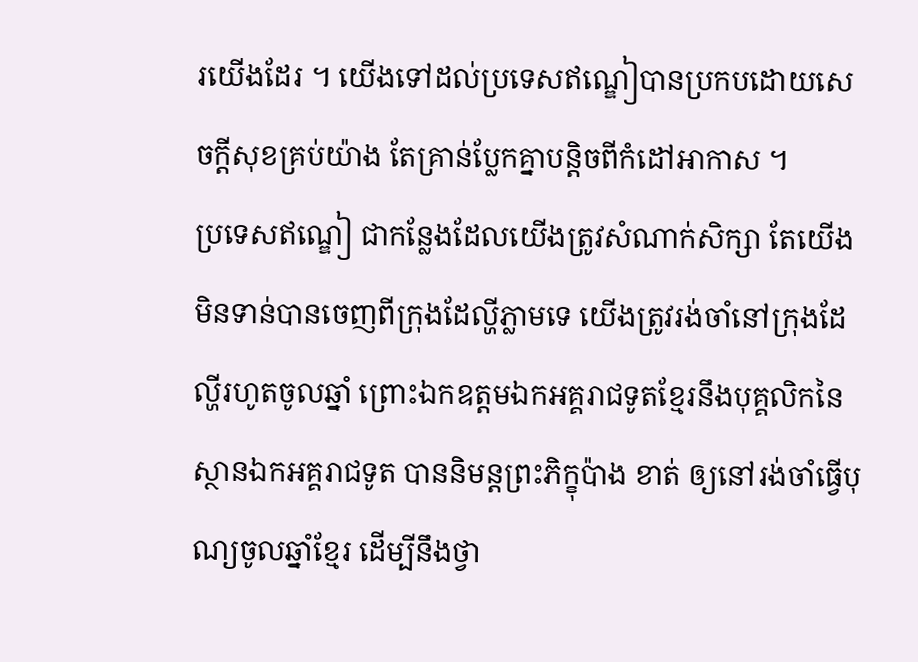រយើងដែរ ។ យើងទៅដល់ប្រទេសឥណ្ឌៀបានប្រកបដោយសេចក្តីសុខគ្រប់យ៉ាង តែគ្រាន់ប្លែកគ្នាបន្តិចពីកំដៅអាកាស ។
ប្រទេសឥណ្ឌៀ ជាកន្លែងដែលយើងត្រូវសំណាក់សិក្សា តែយើងមិនទាន់បានចេញពីក្រុងដែល្ហីភ្លាមទេ យើងត្រូវរង់ចាំនៅក្រុងដែល្ហីរហូតចូលឆ្នាំ ព្រោះឯកឧត្តមឯកអគ្គរាជទូតខ្មែរនឹងបុគ្គលិកនៃស្ថានឯកអគ្គរាជទូត បាននិមន្តព្រះភិក្ខុប៉ាង ខាត់ ឲ្យនៅរង់ចាំធ្វើបុណ្យចូលឆ្នាំខ្មែរ ដើម្បីនឹងថ្វា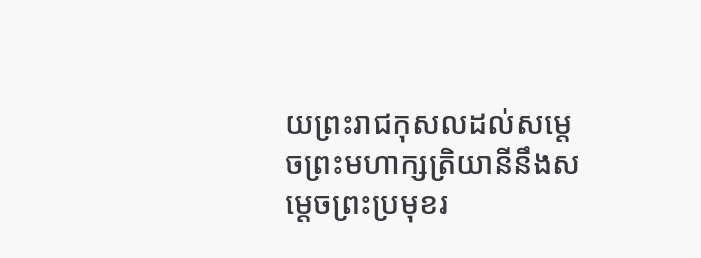យព្រះរាជកុសលដល់សម្ដេចព្រះមហាក្សត្រិយានីនឹងសម្ដេចព្រះប្រមុខរ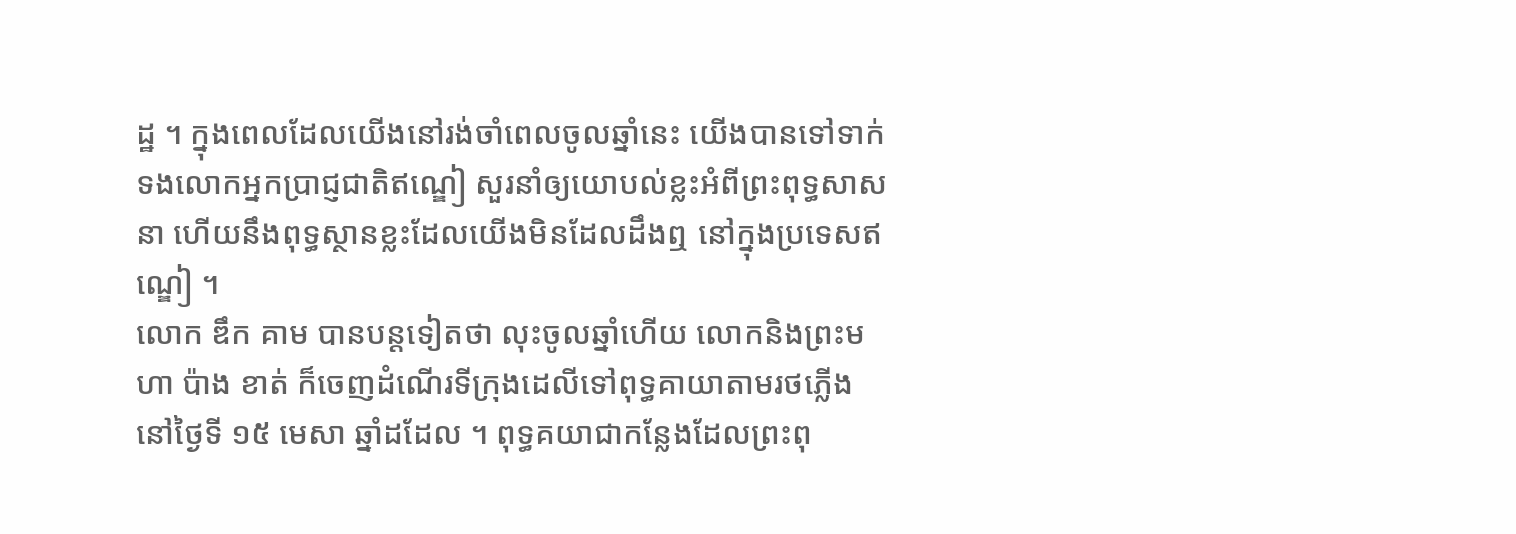ដ្ឋ ។ ក្នុងពេលដែលយើងនៅរង់ចាំពេលចូលឆ្នាំនេះ យើងបានទៅទាក់ទងលោកអ្នកប្រាជ្ញជាតិឥណ្ឌៀ សួរនាំឲ្យយោបល់ខ្លះអំពីព្រះពុទ្ធសាសនា ហើយនឹងពុទ្ធស្ថានខ្លះដែលយើងមិនដែលដឹងឮ នៅក្នុងប្រទេសឥណ្ឌៀ ។
លោក ឌឹក គាម បានបន្តទៀតថា លុះចូលឆ្នាំហើយ លោកនិងព្រះមហា ប៉ាង ខាត់ ក៏ចេញដំណើរទីក្រុងដេលីទៅពុទ្ធគាយាតាមរថភ្លើងនៅថ្ងៃទី ១៥ មេសា ឆ្នាំដដែល ។ ពុទ្ធគយាជាកន្លែងដែលព្រះពុ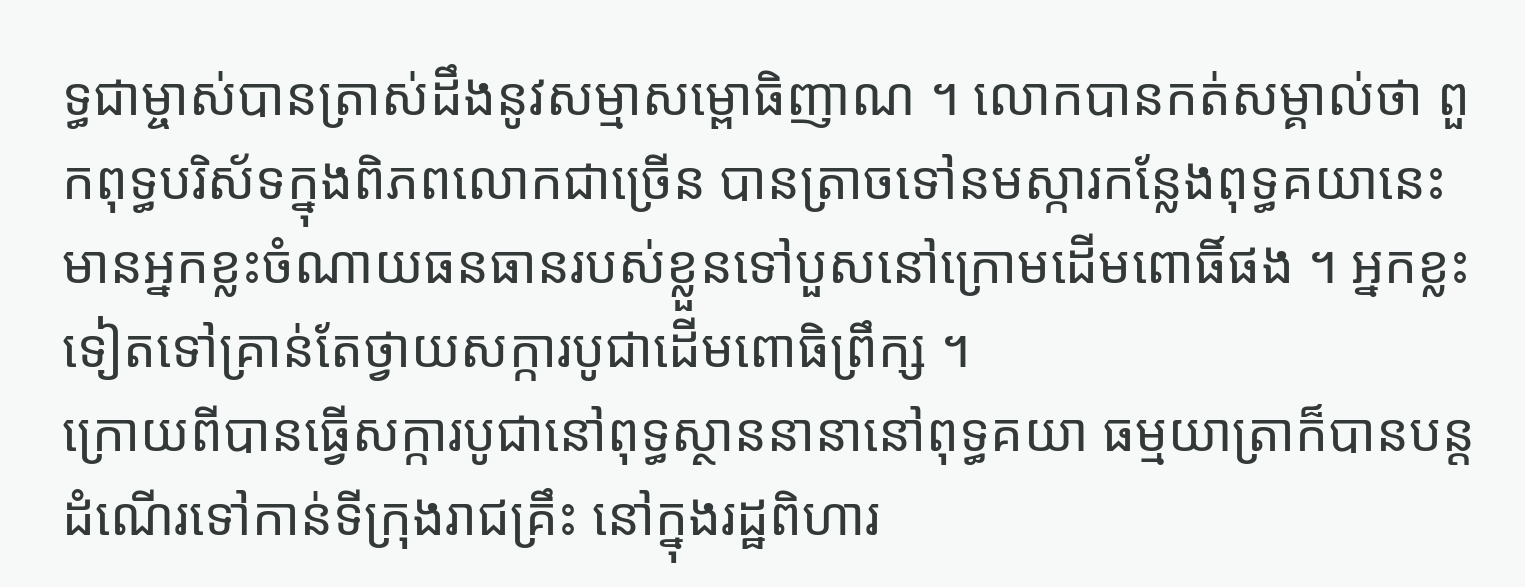ទ្ធជាម្ចាស់បានត្រាស់ដឹងនូវសម្មាសម្ពោធិញាណ ។ លោកបានកត់សម្គាល់ថា ពួកពុទ្ធបរិស័ទក្នុងពិភពលោកជាច្រើន បានត្រាចទៅនមស្ការកន្លែងពុទ្ធគយានេះ មានអ្នកខ្លះចំណាយធនធានរបស់ខ្លួនទៅបួសនៅក្រោមដើមពោធិ៍ផង ។ អ្នកខ្លះទៀតទៅគ្រាន់តែថ្វាយសក្ការបូជាដើមពោធិព្រឹក្ស ។
ក្រោយពីបានធ្វើសក្ការបូជានៅពុទ្ធស្ថាននានានៅពុទ្ធគយា ធម្មយាត្រាក៏បានបន្តដំណើរទៅកាន់ទីក្រុងរាជគ្រឹះ នៅក្នុងរដ្ឋពិហារ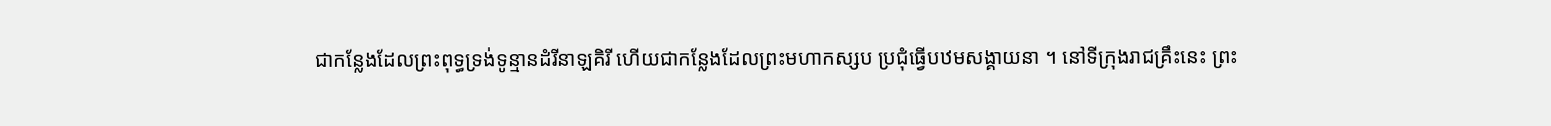ជាកន្លែងដែលព្រះពុទ្ធទ្រង់ទូន្មានដំរីនាឡគិរី ហើយជាកន្លែងដែលព្រះមហាកស្សប ប្រជុំធ្វើបឋមសង្គាយនា ។ នៅទីក្រុងរាជគ្រឹះនេះ ព្រះ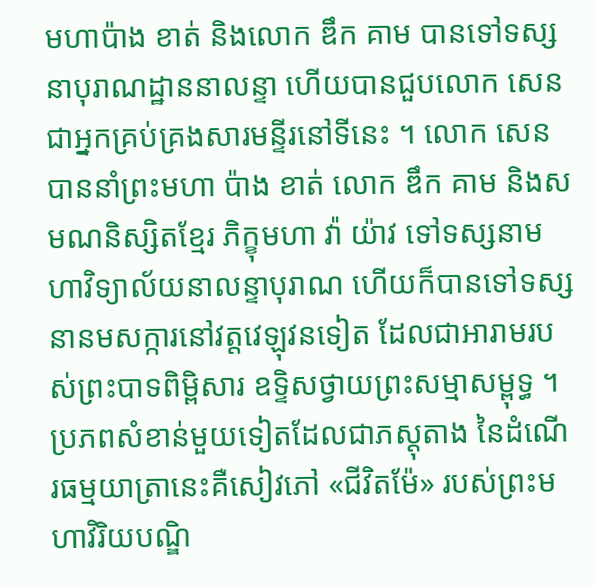មហាប៉ាង ខាត់ និងលោក ឌឹក គាម បានទៅទស្សនាបុរាណដ្ឋាននាលន្ទា ហើយបានជួបលោក សេន ជាអ្នកគ្រប់គ្រងសារមន្ទីរនៅទីនេះ ។ លោក សេន បាននាំព្រះមហា ប៉ាង ខាត់ លោក ឌឹក គាម និងសមណនិស្សិតខ្មែរ ភិក្ខុមហា វ៉ា យ៉ាវ ទៅទស្សនាមហាវិទ្យាល័យនាលន្ទាបុរាណ ហើយក៏បានទៅទស្សនានមសក្ការនៅវត្តវេឡុវនទៀត ដែលជាអារាមរបស់ព្រះបាទពិម្ពិសារ ឧទ្ទិសថ្វាយព្រះសម្មាសម្ពុទ្ធ ។
ប្រភពសំខាន់មួយទៀតដែលជាភស្តុតាង នៃដំណើរធម្មយាត្រានេះគឺសៀវភៅ «ជីវិតម៉ែ» របស់ព្រះមហាវិរិយបណ្ឌិ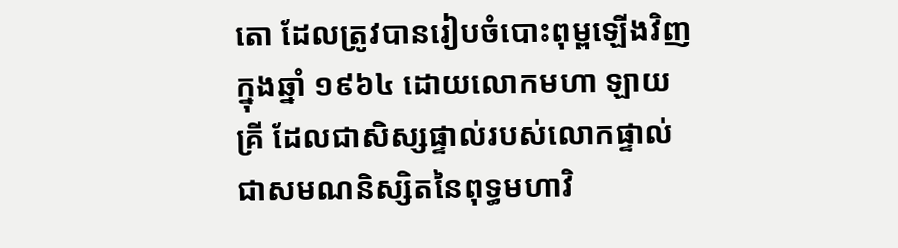តោ ដែលត្រូវបានរៀបចំបោះពុម្ពឡើងវិញ ក្នុងឆ្នាំ ១៩៦៤ ដោយលោកមហា ឡាយ គ្រី ដែលជាសិស្សផ្ទាល់របស់លោកផ្ទាល់ ជាសមណនិស្សិតនៃពុទ្ធមហាវិ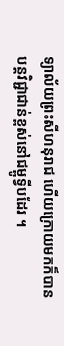ទ្យាល័យព្រះសីហនុរាជ ហើយក្រោយមកក៏បានបន្តវិជ្ជាជាន់ខ្ពស់នៅជម្ពូទ្វីបដែរ ។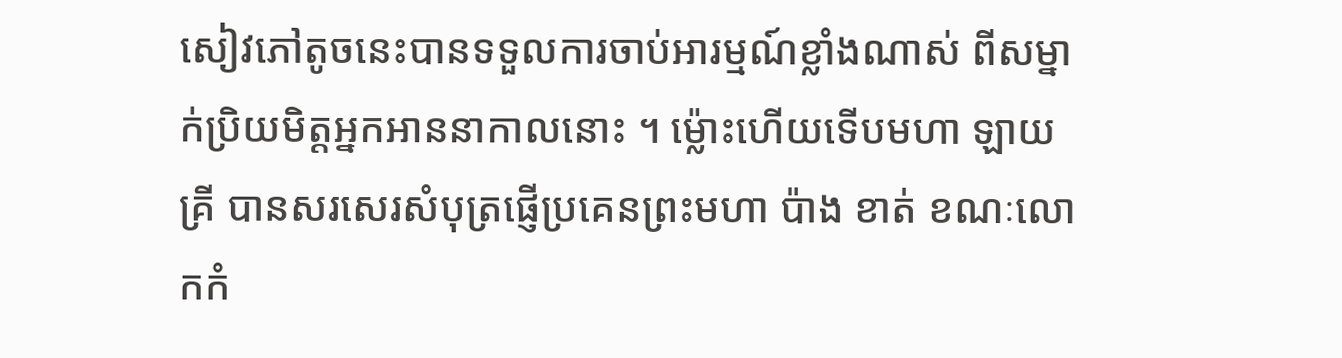សៀវភៅតូចនេះបានទទួលការចាប់អារម្មណ៍ខ្លាំងណាស់ ពីសម្នាក់ប្រិយមិត្តអ្នកអាននាកាលនោះ ។ ម្ល៉ោះហើយទើបមហា ឡាយ គ្រី បានសរសេរសំបុត្រផ្ញើប្រគេនព្រះមហា ប៉ាង ខាត់ ខណៈលោកកំ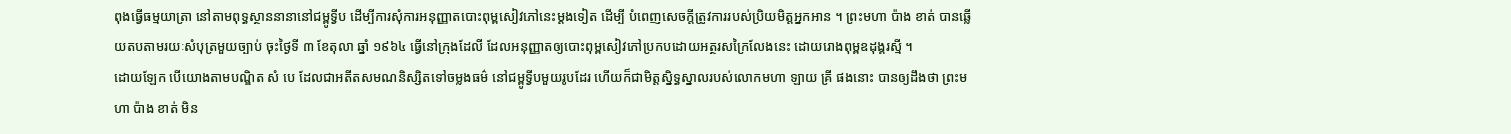ពុងធ្វើធម្មយាត្រា នៅតាមពុទ្ធស្ថាននានានៅជម្ពូទ្វីប ដើម្បីការសុំការអនុញ្ញាតបោះពុម្ពសៀវភៅនេះម្តងទៀត ដើម្បី បំពេញសេចក្តីត្រូវការរបស់ប្រិយមិត្តអ្នកអាន ។ ព្រះមហា ប៉ាង ខាត់ បានឆ្លើយតបតាមរយៈសំបុត្រមួយច្បាប់ ចុះថ្ងៃទី ៣ ខែតុលា ឆ្នាំ ១៩៦៤ ធ្វើនៅក្រុងដែលី ដែលអនុញ្ញាតឲ្យបោះពុម្ពសៀវភៅប្រកបដោយអត្ថរសក្រៃលែងនេះ ដោយរោងពុម្ពឧដុង្គរស្មី ។
ដោយឡែក បើយោងតាមបណ្ឌិត សំ បេ ដែលជាអតីតសមណនិស្សិតទៅចម្លងធម៌ នៅជម្ពូទ្វីបមួយរូបដែរ ហើយក៏ជាមិត្តស្និទ្ធស្នាលរបស់លោកមហា ឡាយ គ្រី ផងនោះ បានឲ្យដឹងថា ព្រះមហា ប៉ាង ខាត់ មិន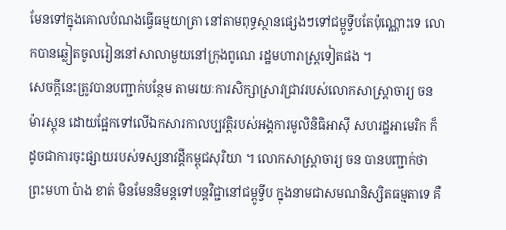មែនទៅក្នុងគោលបំណងធ្វើធម្មយាត្រា នៅតាមពុទ្ធស្ថានផ្សេងៗទៅជម្ពូទ្វីបតែប៉ុណ្ណោះទេ លោកបានឆ្លៀតចូលរៀននៅសាលាមួយនៅក្រុងពូណេ រដ្ឋមហារាស្ត្រទៀតផង ។
សេចក្តីនេះត្រូវបានបញ្ជាក់បន្ថែម តាមរយៈការសិក្សាស្រាវជ្រាវរបស់លោកសាស្ត្រាចារ្យ ចន ម៉ារស្តុន ដោយផ្អែកទៅលើឯកសារកាលប្បវត្តិរបស់អង្គការមូលិនិធិអាស៊ី សហរដ្ឋអាមេរិក ក៏ដូចជាការចុះផ្សាយរបស់ទស្សនាវដ្ដីកម្ពុជសុរិយា ។ លោកសាស្ត្រាចារ្យ ចន បានបញ្ជាក់ថា ព្រះមហា ប៉ាង ខាត់ មិនមែននិមន្តទៅបន្តវិជ្ជានៅជម្ពូទ្វីប ក្នុងនាមជាសមណនិស្សិតធម្មតាទេ គឺ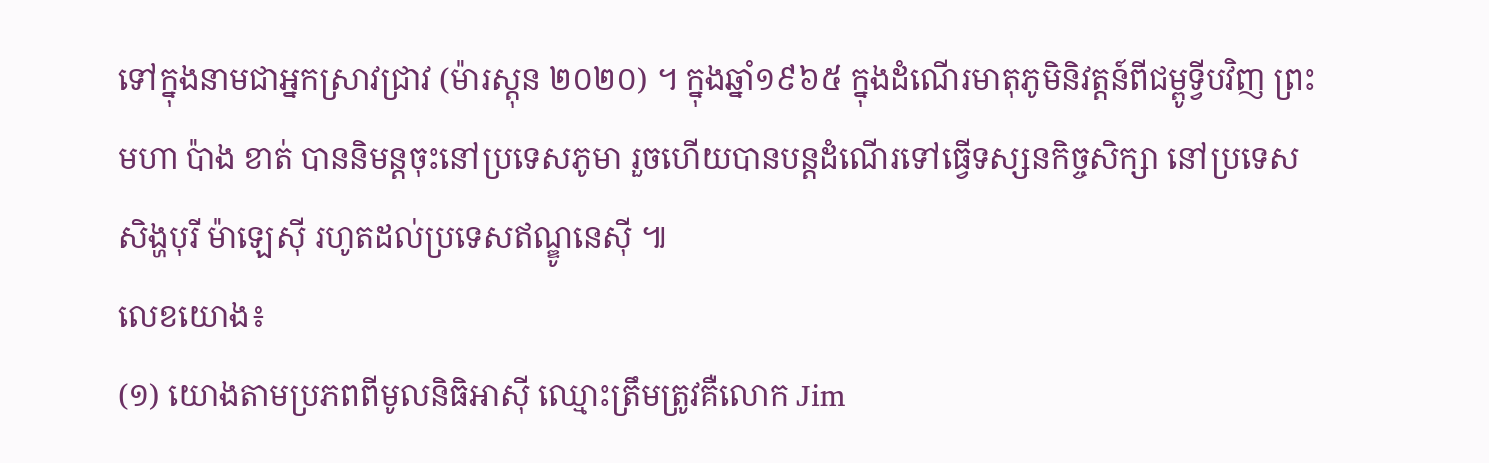ទៅក្នុងនាមជាអ្នកស្រាវជ្រាវ (ម៉ារស្តុន ២០២០) ។ ក្នុងឆ្នាំ១៩៦៥ ក្នុងដំណើរមាតុភូមិនិវត្តន៍ពីជម្ពូទ្វីបវិញ ព្រះមហា ប៉ាង ខាត់ បាននិមន្តចុះនៅប្រទេសភូមា រួចហើយបានបន្តដំណើរទៅធ្វើទស្សនកិច្ចសិក្សា នៅប្រទេសសិង្ហបុរី ម៉ាឡេស៊ី រហូតដល់ប្រទេសឥណ្ឌូនេស៊ី ៕
លេខយោង៖
(១) យោងតាមប្រភពពីមូលនិធិអាស៊ី ឈ្មោះត្រឹមត្រូវគឺលោក Jim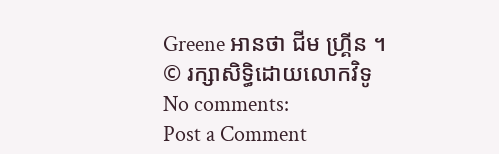Greene អានថា ជីម ហ្គ្រីន ។
© រក្សាសិទ្ធិដោយលោកវិទូ
No comments:
Post a Comment